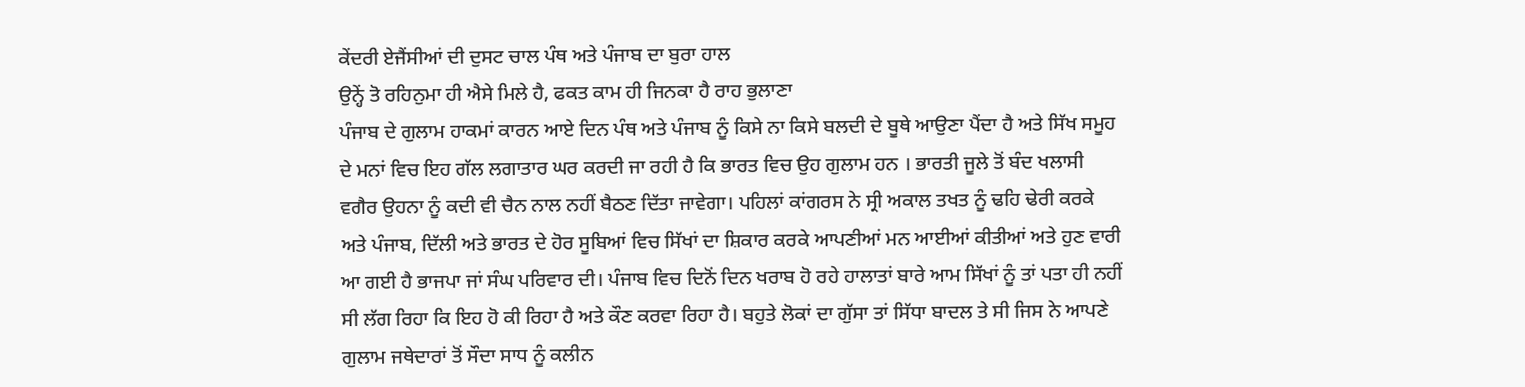ਕੇਂਦਰੀ ਏਜੈਂਸੀਆਂ ਦੀ ਦੁਸਟ ਚਾਲ ਪੰਥ ਅਤੇ ਪੰਜਾਬ ਦਾ ਬੁਰਾ ਹਾਲ
ਉਨ੍ਹੇਂ ਤੋ ਰਹਿਨੁਮਾ ਹੀ ਐਸੇ ਮਿਲੇ ਹੈ, ਫਕਤ ਕਾਮ ਹੀ ਜਿਨਕਾ ਹੈ ਰਾਹ ਭੁਲਾਣਾ
ਪੰਜਾਬ ਦੇ ਗੁਲਾਮ ਹਾਕਮਾਂ ਕਾਰਨ ਆਏ ਦਿਨ ਪੰਥ ਅਤੇ ਪੰਜਾਬ ਨੂੰ ਕਿਸੇ ਨਾ ਕਿਸੇ ਬਲਦੀ ਦੇ ਬੂਥੇ ਆਉਣਾ ਪੈਂਦਾ ਹੈ ਅਤੇ ਸਿੱਖ ਸਮੂਹ ਦੇ ਮਨਾਂ ਵਿਚ ਇਹ ਗੱਲ ਲਗਾਤਾਰ ਘਰ ਕਰਦੀ ਜਾ ਰਹੀ ਹੈ ਕਿ ਭਾਰਤ ਵਿਚ ਉਹ ਗੁਲਾਮ ਹਨ । ਭਾਰਤੀ ਜੂਲੇ ਤੋਂ ਬੰਦ ਖਲਾਸੀ ਵਗੈਰ ਉਹਨਾ ਨੂੰ ਕਦੀ ਵੀ ਚੈਨ ਨਾਲ ਨਹੀਂ ਬੈਠਣ ਦਿੱਤਾ ਜਾਵੇਗਾ। ਪਹਿਲਾਂ ਕਾਂਗਰਸ ਨੇ ਸ੍ਰੀ ਅਕਾਲ ਤਖਤ ਨੂੰ ਢਹਿ ਢੇਰੀ ਕਰਕੇ ਅਤੇ ਪੰਜਾਬ, ਦਿੱਲੀ ਅਤੇ ਭਾਰਤ ਦੇ ਹੋਰ ਸੂਬਿਆਂ ਵਿਚ ਸਿੱਖਾਂ ਦਾ ਸ਼ਿਕਾਰ ਕਰਕੇ ਆਪਣੀਆਂ ਮਨ ਆਈਆਂ ਕੀਤੀਆਂ ਅਤੇ ਹੁਣ ਵਾਰੀ ਆ ਗਈ ਹੈ ਭਾਜਪਾ ਜਾਂ ਸੰਘ ਪਰਿਵਾਰ ਦੀ। ਪੰਜਾਬ ਵਿਚ ਦਿਨੋਂ ਦਿਨ ਖਰਾਬ ਹੋ ਰਹੇ ਹਾਲਾਤਾਂ ਬਾਰੇ ਆਮ ਸਿੱਖਾਂ ਨੂੰ ਤਾਂ ਪਤਾ ਹੀ ਨਹੀਂ ਸੀ ਲੱਗ ਰਿਹਾ ਕਿ ਇਹ ਹੋ ਕੀ ਰਿਹਾ ਹੈ ਅਤੇ ਕੌਣ ਕਰਵਾ ਰਿਹਾ ਹੈ। ਬਹੁਤੇ ਲੋਕਾਂ ਦਾ ਗੁੱਸਾ ਤਾਂ ਸਿੱਧਾ ਬਾਦਲ ਤੇ ਸੀ ਜਿਸ ਨੇ ਆਪਣੇ ਗੁਲਾਮ ਜਥੇਦਾਰਾਂ ਤੋਂ ਸੌਦਾ ਸਾਧ ਨੂੰ ਕਲੀਨ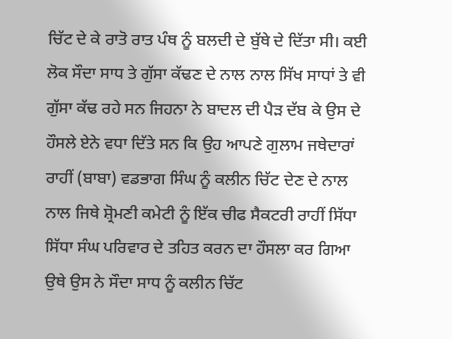ਚਿੱਟ ਦੇ ਕੇ ਰਾਤੋ ਰਾਤ ਪੰਥ ਨੂੰ ਬਲਦੀ ਦੇ ਬੁੱਥੇ ਦੇ ਦਿੱਤਾ ਸੀ। ਕਈ ਲੋਕ ਸੌਦਾ ਸਾਧ ਤੇ ਗੁੱਸਾ ਕੱਢਣ ਦੇ ਨਾਲ ਨਾਲ ਸਿੱਖ ਸਾਧਾਂ ਤੇ ਵੀ ਗੁੱਸਾ ਕੱਢ ਰਹੇ ਸਨ ਜਿਹਨਾ ਨੇ ਬਾਦਲ ਦੀ ਪੈੜ ਦੱਬ ਕੇ ਉਸ ਦੇ ਹੌਸਲੇ ਏਨੇ ਵਧਾ ਦਿੱਤੇ ਸਨ ਕਿ ਉਹ ਆਪਣੇ ਗੁਲਾਮ ਜਥੇਦਾਰਾਂ ਰਾਹੀਂ (ਬਾਬਾ) ਵਡਭਾਗ ਸਿੰਘ ਨੂੰ ਕਲੀਨ ਚਿੱਟ ਦੇਣ ਦੇ ਨਾਲ ਨਾਲ ਜਿਥੇ ਸ਼੍ਰੋਮਣੀ ਕਮੇਟੀ ਨੂੰ ਇੱਕ ਚੀਫ ਸੈਕਟਰੀ ਰਾਹੀਂ ਸਿੱਧਾ ਸਿੱਧਾ ਸੰਘ ਪਰਿਵਾਰ ਦੇ ਤਹਿਤ ਕਰਨ ਦਾ ਹੌਸਲਾ ਕਰ ਗਿਆ ਉਥੇ ਉਸ ਨੇ ਸੌਦਾ ਸਾਧ ਨੂੰ ਕਲੀਨ ਚਿੱਟ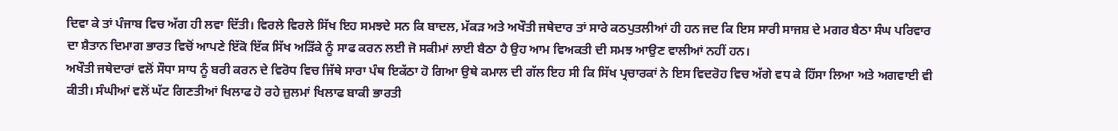ਦਿਵਾ ਕੇ ਤਾਂ ਪੰਜਾਬ ਵਿਚ ਅੱਗ ਹੀ ਲਵਾ ਦਿੱਤੀ। ਵਿਰਲੇ ਵਿਰਲੇ ਸਿੱਖ ਇਹ ਸਮਝਦੇ ਸਨ ਕਿ ਬਾਦਲ, ਮੱਕੜ ਅਤੇ ਅਖੌਤੀ ਜਥੇਦਾਰ ਤਾਂ ਸਾਰੇ ਕਠਪੁਤਲੀਆਂ ਹੀ ਹਨ ਜਦ ਕਿ ਇਸ ਸਾਰੀ ਸਾਜਸ਼ ਦੇ ਮਗਰ ਬੈਠਾ ਸੰਘ ਪਰਿਵਾਰ ਦਾ ਸ਼ੈਤਾਨ ਦਿਮਾਗ ਭਾਰਤ ਵਿਚੋਂ ਆਪਣੇ ਇੱਕੋ ਇੱਕ ਸਿੱਖ ਅੜਿੱਕੇ ਨੂੰ ਸਾਫ ਕਰਨ ਲਈ ਜੋ ਸਕੀਮਾਂ ਲਾਈ ਬੈਠਾ ਹੈ ਉਹ ਆਮ ਵਿਅਕਤੀ ਦੀ ਸਮਝ ਆਉਣ ਵਾਲੀਆਂ ਨਹੀਂ ਹਨ।
ਅਖੌਤੀ ਜਥੇਦਾਰਾਂ ਵਲੋਂ ਸੌਧਾ ਸਾਧ ਨੂੰ ਬਰੀ ਕਰਨ ਦੇ ਵਿਰੋਧ ਵਿਚ ਜਿੱਥੇ ਸਾਰਾ ਪੰਥ ਇਕੱਠਾ ਹੋ ਗਿਆ ਉਥੇ ਕਮਾਲ ਦੀ ਗੱਲ ਇਹ ਸੀ ਕਿ ਸਿੱਖ ਪ੍ਰਚਾਰਕਾਂ ਨੇ ਇਸ ਵਿਦਰੋਹ ਵਿਚ ਅੱਗੇ ਵਧ ਕੇ ਹਿੱਸਾ ਲਿਆ ਅਤੇ ਅਗਵਾਈ ਵੀ ਕੀਤੀ। ਸੰਘੀਆਂ ਵਲੋਂ ਘੱਟ ਗਿਣਤੀਆਂ ਖਿਲਾਫ ਹੋ ਰਹੇ ਜ਼ੁਲਮਾਂ ਖਿਲਾਫ ਬਾਕੀ ਭਾਰਤੀ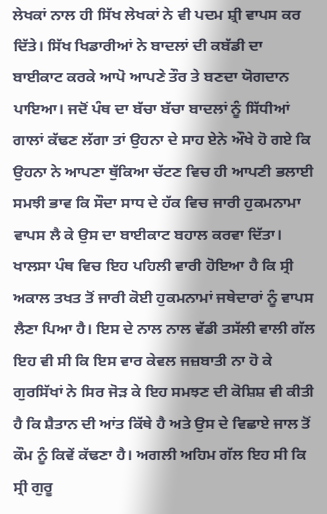ਲੇਖਕਾਂ ਨਾਲ ਹੀ ਸਿੱਖ ਲੇਖਕਾਂ ਨੇ ਵੀ ਪਦਮ ਸ਼੍ਰੀ ਵਾਪਸ ਕਰ ਦਿੱਤੇ। ਸਿੱਖ ਖਿਡਾਰੀਆਂ ਨੇ ਬਾਦਲਾਂ ਦੀ ਕਬੱਡੀ ਦਾ ਬਾਈਕਾਟ ਕਰਕੇ ਆਪੋ ਆਪਣੇ ਤੌਰ ਤੇ ਬਣਦਾ ਯੋਗਦਾਨ ਪਾਇਆ। ਜਦੋਂ ਪੰਥ ਦਾ ਬੱਚਾ ਬੱਚਾ ਬਾਦਲਾਂ ਨੂੰ ਸਿੱਧੀਆਂ ਗਾਲਾਂ ਕੱਢਣ ਲੱਗਾ ਤਾਂ ਉਹਨਾ ਦੇ ਸਾਹ ਏਨੇ ਔਖੇ ਹੋ ਗਏ ਕਿ ਉਹਨਾ ਨੇ ਆਪਣਾ ਥੁੱਕਿਆ ਚੱਟਣ ਵਿਚ ਹੀ ਆਪਣੀ ਭਲਾਈ ਸਮਝੀ ਭਾਵ ਕਿ ਸੌਦਾ ਸਾਧ ਦੇ ਹੱਕ ਵਿਚ ਜਾਰੀ ਹੁਕਮਨਾਮਾ ਵਾਪਸ ਲੈ ਕੇ ਉਸ ਦਾ ਬਾਈਕਾਟ ਬਹਾਲ ਕਰਵਾ ਦਿੱਤਾ। ਖਾਲਸਾ ਪੰਥ ਵਿਚ ਇਹ ਪਹਿਲੀ ਵਾਰੀ ਹੋਇਆ ਹੈ ਕਿ ਸ੍ਰੀ ਅਕਾਲ ਤਖਤ ਤੋਂ ਜਾਰੀ ਕੋਈ ਹੁਕਮਨਾਮਾਂ ਜਥੇਦਾਰਾਂ ਨੂੰ ਵਾਪਸ ਲੈਣਾ ਪਿਆ ਹੈ। ਇਸ ਦੇ ਨਾਲ ਨਾਲ ਵੱਡੀ ਤਸੱਲੀ ਵਾਲੀ ਗੱਲ ਇਹ ਵੀ ਸੀ ਕਿ ਇਸ ਵਾਰ ਕੇਵਲ ਜਜ਼ਬਾਤੀ ਨਾ ਹੋ ਕੇ ਗੁਰਸਿੱਖਾਂ ਨੇ ਸਿਰ ਜੋੜ ਕੇ ਇਹ ਸਮਝਣ ਦੀ ਕੋਸ਼ਿਸ਼ ਵੀ ਕੀਤੀ ਹੈ ਕਿ ਸ਼ੈਤਾਨ ਦੀ ਆਂਤ ਕਿੱਥੇ ਹੈ ਅਤੇ ਉਸ ਦੇ ਵਿਛਾਏ ਜਾਲ ਤੋਂ ਕੌਮ ਨੂੰ ਕਿਵੇਂ ਕੱਢਣਾ ਹੈ। ਅਗਲੀ ਅਹਿਮ ਗੱਲ ਇਹ ਸੀ ਕਿ ਸ੍ਰੀ ਗੁਰੂ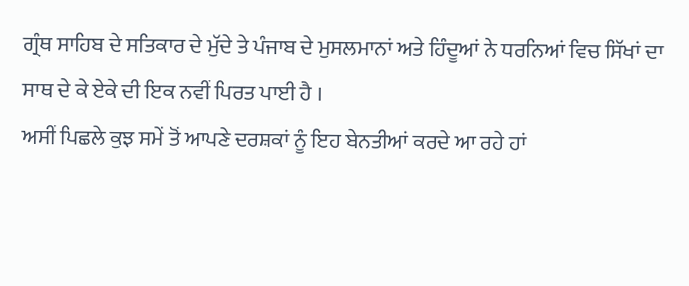ਗ੍ਰੰਥ ਸਾਹਿਬ ਦੇ ਸਤਿਕਾਰ ਦੇ ਮੁੱਦੇ ਤੇ ਪੰਜਾਬ ਦੇ ਮੁਸਲਮਾਨਾਂ ਅਤੇ ਹਿੰਦੂਆਂ ਨੇ ਧਰਨਿਆਂ ਵਿਚ ਸਿੱਖਾਂ ਦਾ ਸਾਥ ਦੇ ਕੇ ਏਕੇ ਦੀ ਇਕ ਨਵੀਂ ਪਿਰਤ ਪਾਈ ਹੈ ।
ਅਸੀਂ ਪਿਛਲੇ ਕੁਝ ਸਮੇਂ ਤੋਂ ਆਪਣੇ ਦਰਸ਼ਕਾਂ ਨੂੰ ਇਹ ਬੇਨਤੀਆਂ ਕਰਦੇ ਆ ਰਹੇ ਹਾਂ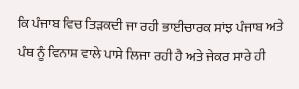ਕਿ ਪੰਜਾਬ ਵਿਚ ਤਿੜਕਦੀ ਜਾ ਰਹੀ ਭਾਈਚਾਰਕ ਸਾਂਝ ਪੰਜਾਬ ਅਤੇ ਪੰਥ ਨੂੰ ਵਿਨਾਸ਼ ਵਾਲੇ ਪਾਸੇ ਲਿਜਾ ਰਹੀ ਹੈ ਅਤੇ ਜੇਕਰ ਸਾਰੇ ਹੀ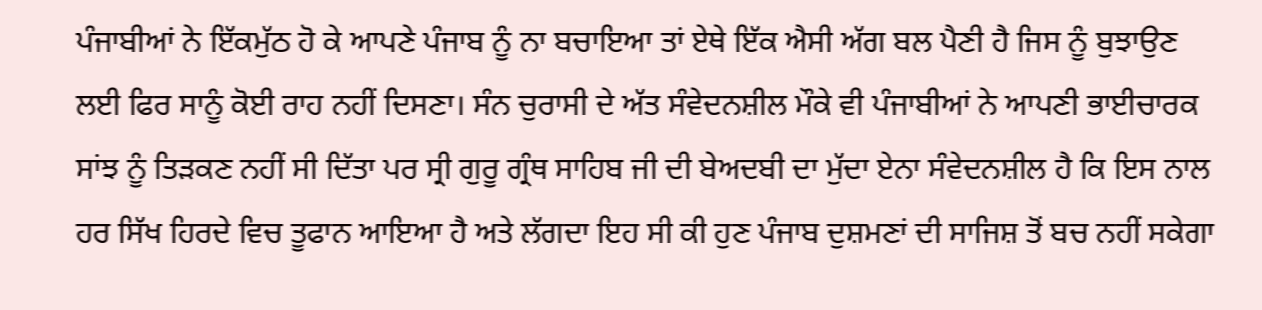ਪੰਜਾਬੀਆਂ ਨੇ ਇੱਕਮੁੱਠ ਹੋ ਕੇ ਆਪਣੇ ਪੰਜਾਬ ਨੂੰ ਨਾ ਬਚਾਇਆ ਤਾਂ ਏਥੇ ਇੱਕ ਐਸੀ ਅੱਗ ਬਲ ਪੈਣੀ ਹੈ ਜਿਸ ਨੂੰ ਬੁਝਾਉਣ ਲਈ ਫਿਰ ਸਾਨੂੰ ਕੋਈ ਰਾਹ ਨਹੀਂ ਦਿਸਣਾ। ਸੰਨ ਚੁਰਾਸੀ ਦੇ ਅੱਤ ਸੰਵੇਦਨਸ਼ੀਲ ਮੌਕੇ ਵੀ ਪੰਜਾਬੀਆਂ ਨੇ ਆਪਣੀ ਭਾਈਚਾਰਕ ਸਾਂਝ ਨੂੰ ਤਿੜਕਣ ਨਹੀਂ ਸੀ ਦਿੱਤਾ ਪਰ ਸ੍ਰੀ ਗੁਰੂ ਗ੍ਰੰਥ ਸਾਹਿਬ ਜੀ ਦੀ ਬੇਅਦਬੀ ਦਾ ਮੁੱਦਾ ਏਨਾ ਸੰਵੇਦਨਸ਼ੀਲ ਹੈ ਕਿ ਇਸ ਨਾਲ ਹਰ ਸਿੱਖ ਹਿਰਦੇ ਵਿਚ ਤੂਫਾਨ ਆਇਆ ਹੈ ਅਤੇ ਲੱਗਦਾ ਇਹ ਸੀ ਕੀ ਹੁਣ ਪੰਜਾਬ ਦੁਸ਼ਮਣਾਂ ਦੀ ਸਾਜਿਸ਼ ਤੋਂ ਬਚ ਨਹੀਂ ਸਕੇਗਾ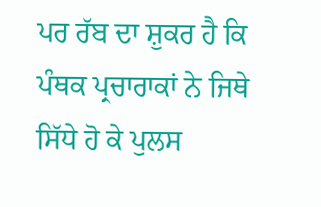ਪਰ ਰੱਬ ਦਾ ਸ਼ੁਕਰ ਹੈ ਕਿ ਪੰਥਕ ਪ੍ਰਚਾਰਾਕਾਂ ਨੇ ਜਿਥੇ ਸਿੱਧੇ ਹੋ ਕੇ ਪੁਲਸ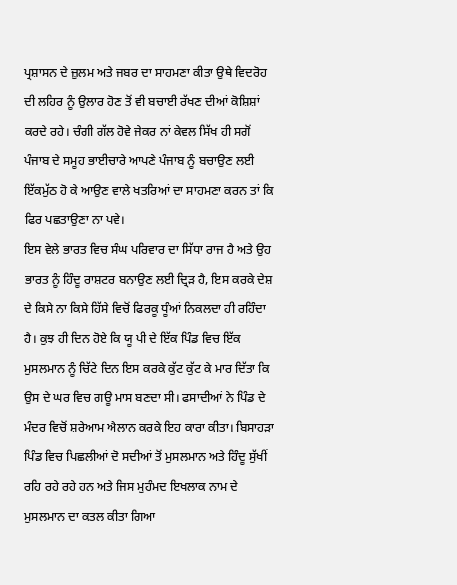ਪ੍ਰਸ਼ਾਸਨ ਦੇ ਜ਼ੁਲਮ ਅਤੇ ਜਬਰ ਦਾ ਸਾਹਮਣਾ ਕੀਤਾ ਉਥੇ ਵਿਦਰੋਹ ਦੀ ਲਹਿਰ ਨੂੰ ਉਲਾਰ ਹੋਣ ਤੋਂ ਵੀ ਬਚਾਈ ਰੱਖਣ ਦੀਆਂ ਕੋਸ਼ਿਸ਼ਾਂ ਕਰਦੇ ਰਹੇ। ਚੰਗੀ ਗੱਲ ਹੋਵੇ ਜੇਕਰ ਨਾਂ ਕੇਵਲ ਸਿੱਖ ਹੀ ਸਗੋਂ ਪੰਜਾਬ ਦੇ ਸਮੂਹ ਭਾਈਚਾਰੇ ਆਪਣੇ ਪੰਜਾਬ ਨੂੰ ਬਚਾਉਣ ਲਈ ਇੱਕਮੁੱਠ ਹੋ ਕੇ ਆਉਣ ਵਾਲੇ ਖਤਰਿਆਂ ਦਾ ਸਾਹਮਣਾ ਕਰਨ ਤਾਂ ਕਿ ਫਿਰ ਪਛਤਾਉਣਾ ਨਾ ਪਵੇ।
ਇਸ ਵੇਲੇ ਭਾਰਤ ਵਿਚ ਸੰਘ ਪਰਿਵਾਰ ਦਾ ਸਿੱਧਾ ਰਾਜ ਹੈ ਅਤੇ ਉਹ ਭਾਰਤ ਨੂੰ ਹਿੰਦੂ ਰਾਸ਼ਟਰ ਬਨਾਉਣ ਲਈ ਦ੍ਰਿੜ ਹੈ, ਇਸ ਕਰਕੇ ਦੇਸ਼ ਦੇ ਕਿਸੇ ਨਾ ਕਿਸੇ ਹਿੱਸੇ ਵਿਚੋਂ ਫਿਰਕੂ ਧੂੰਆਂ ਨਿਕਲਦਾ ਹੀ ਰਹਿੰਦਾ ਹੈ। ਕੁਝ ਹੀ ਦਿਨ ਹੋਏ ਕਿ ਯੂ ਪੀ ਦੇ ਇੱਕ ਪਿੰਡ ਵਿਚ ਇੱਕ ਮੁਸਲਮਾਨ ਨੂੰ ਚਿੱਟੇ ਦਿਨ ਇਸ ਕਰਕੇ ਕੁੱਟ ਕੁੱਟ ਕੇ ਮਾਰ ਦਿੱਤਾ ਕਿ ਉਸ ਦੇ ਘਰ ਵਿਚ ਗਊ ਮਾਸ ਬਣਦਾ ਸੀ। ਫਸਾਦੀਆਂ ਨੇ ਪਿੰਡ ਦੇ ਮੰਦਰ ਵਿਚੋਂ ਸ਼ਰੇਆਮ ਐਲਾਨ ਕਰਕੇ ਇਹ ਕਾਰਾ ਕੀਤਾ। ਬਿਸਾਹੜਾ ਪਿੰਡ ਵਿਚ ਪਿਛਲੀਆਂ ਦੋ ਸਦੀਆਂ ਤੋਂ ਮੁਸਲਮਾਨ ਅਤੇ ਹਿੰਦੂ ਸੁੱਖੀਂ ਰਹਿ ਰਹੇ ਰਹੇ ਹਨ ਅਤੇ ਜਿਸ ਮੁਹੰਮਦ ਇਖਲਾਕ ਨਾਮ ਦੇ ਮੁਸਲਮਾਨ ਦਾ ਕਤਲ ਕੀਤਾ ਗਿਆ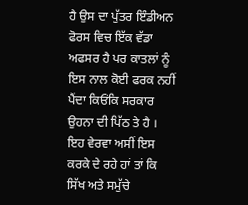ਹੈ ਉਸ ਦਾ ਪੁੱਤਰ ਇੰਡੀਅਨ ਫੋਰਸ ਵਿਚ ਇੱਕ ਵੱਡਾ ਅਫਸਰ ਹੈ ਪਰ ਕਾਤਲਾਂ ਨੂੰ ਇਸ ਨਾਲ ਕੋਈ ਫਰਕ ਨਹੀਂ ਪੈਂਦਾ ਕਿਓਂਕਿ ਸਰਕਾਰ ਉਹਨਾ ਦੀ ਪਿੱਠ ਤੇ ਹੈ । ਇਹ ਵੇਰਵਾ ਅਸੀਂ ਇਸ ਕਰਕੇ ਦੇ ਰਹੇ ਹਾਂ ਤਾਂ ਕਿ ਸਿੱਖ ਅਤੇ ਸਮੁੱਚੇ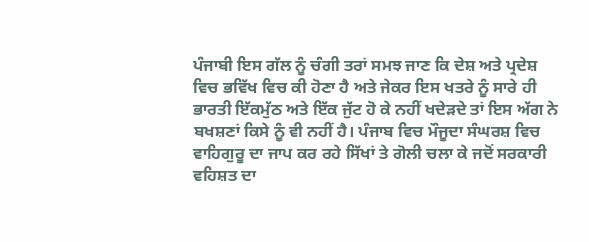ਪੰਜਾਬੀ ਇਸ ਗੱਲ ਨੂੰ ਚੰਗੀ ਤਰਾਂ ਸਮਝ ਜਾਣ ਕਿ ਦੇਸ਼ ਅਤੇ ਪ੍ਰਦੇਸ਼ ਵਿਚ ਭਵਿੱਖ ਵਿਚ ਕੀ ਹੋਣਾ ਹੈ ਅਤੇ ਜੇਕਰ ਇਸ ਖਤਰੇ ਨੂੰ ਸਾਰੇ ਹੀ ਭਾਰਤੀ ਇੱਕਮੁੱਠ ਅਤੇ ਇੱਕ ਜੁੱਟ ਹੋ ਕੇ ਨਹੀਂ ਖਦੇੜਦੇ ਤਾਂ ਇਸ ਅੱਗ ਨੇ ਬਖਸ਼ਣਾਂ ਕਿਸੇ ਨੂੰ ਵੀ ਨਹੀਂ ਹੈ। ਪੰਜਾਬ ਵਿਚ ਮੌਜੂਦਾ ਸੰਘਰਸ਼ ਵਿਚ ਵਾਹਿਗੁਰੂ ਦਾ ਜਾਪ ਕਰ ਰਹੇ ਸਿੱਖਾਂ ਤੇ ਗੋਲੀ ਚਲਾ ਕੇ ਜਦੋਂ ਸਰਕਾਰੀ ਵਹਿਸ਼ਤ ਦਾ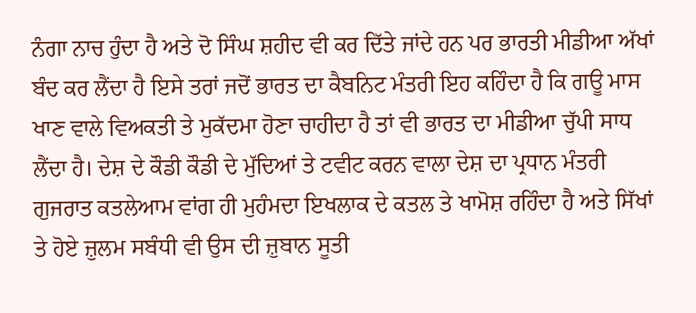ਨੰਗਾ ਨਾਚ ਹੁੰਦਾ ਹੈ ਅਤੇ ਦੋ ਸਿੰਘ ਸ਼ਹੀਦ ਵੀ ਕਰ ਦਿੱਤੇ ਜਾਂਦੇ ਹਨ ਪਰ ਭਾਰਤੀ ਮੀਡੀਆ ਅੱਖਾਂ ਬੰਦ ਕਰ ਲੈਂਦਾ ਹੈ ਇਸੇ ਤਰਾਂ ਜਦੋਂ ਭਾਰਤ ਦਾ ਕੈਬਨਿਟ ਮੰਤਰੀ ਇਹ ਕਹਿੰਦਾ ਹੈ ਕਿ ਗਊ ਮਾਸ ਖਾਣ ਵਾਲੇ ਵਿਅਕਤੀ ਤੇ ਮੁਕੱਦਮਾ ਹੋਣਾ ਚਾਹੀਦਾ ਹੈ ਤਾਂ ਵੀ ਭਾਰਤ ਦਾ ਮੀਡੀਆ ਚੁੱਪੀ ਸਾਧ ਲੈਂਦਾ ਹੈ। ਦੇਸ਼ ਦੇ ਕੌਡੀ ਕੌਡੀ ਦੇ ਮੁੱਦਿਆਂ ਤੇ ਟਵੀਟ ਕਰਨ ਵਾਲਾ ਦੇਸ਼ ਦਾ ਪ੍ਰਧਾਨ ਮੰਤਰੀ ਗੁਜਰਾਤ ਕਤਲੇਆਮ ਵਾਂਗ ਹੀ ਮੁਹੰਮਦਾ ਇਖਲਾਕ ਦੇ ਕਤਲ ਤੇ ਖਾਮੋਸ਼ ਰਹਿੰਦਾ ਹੈ ਅਤੇ ਸਿੱਖਾਂ ਤੇ ਹੋਏ ਜ਼ੁਲਮ ਸਬੰਧੀ ਵੀ ਉਸ ਦੀ ਜ਼ੁਬਾਨ ਸੂਤੀ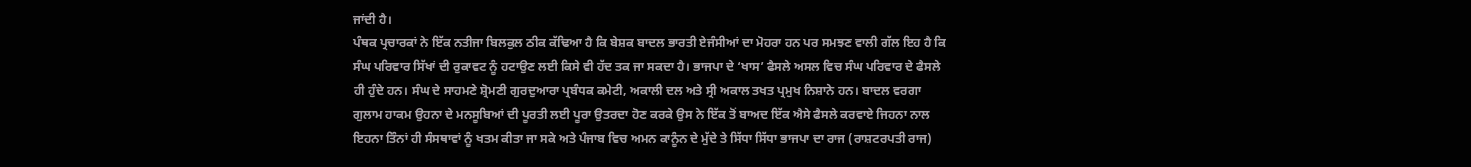ਜਾਂਦੀ ਹੈ।
ਪੰਥਕ ਪ੍ਰਚਾਰਕਾਂ ਨੇ ਇੱਕ ਨਤੀਜਾ ਬਿਲਕੁਲ ਠੀਕ ਕੱਢਿਆ ਹੈ ਕਿ ਬੇਸ਼ਕ ਬਾਦਲ ਭਾਰਤੀ ਏਜੰਸੀਆਂ ਦਾ ਮੋਹਰਾ ਹਨ ਪਰ ਸਮਝਣ ਵਾਲੀ ਗੱਲ ਇਹ ਹੈ ਕਿ ਸੰਘ ਪਰਿਵਾਰ ਸਿੱਖਾਂ ਦੀ ਰੁਕਾਵਟ ਨੂੰ ਹਟਾਉਣ ਲਈ ਕਿਸੇ ਵੀ ਹੱਦ ਤਕ ਜਾ ਸਕਦਾ ਹੈ। ਭਾਜਪਾ ਦੇ ‘ਖਾਸ’ ਫੈਸਲੇ ਅਸਲ ਵਿਚ ਸੰਘ ਪਰਿਵਾਰ ਦੇ ਫੈਸਲੇ ਹੀ ਹੁੰਦੇ ਹਨ। ਸੰਘ ਦੇ ਸਾਹਮਣੇ ਸ਼੍ਰੋਮਣੀ ਗੁਰਦੁਆਰਾ ਪ੍ਰਬੰਧਕ ਕਮੇਟੀ, ਅਕਾਲੀ ਦਲ ਅਤੇ ਸ੍ਰੀ ਅਕਾਲ ਤਖਤ ਪ੍ਰਮੁਖ ਨਿਸ਼ਾਨੇ ਹਨ। ਬਾਦਲ ਵਰਗਾ ਗੁਲਾਮ ਹਾਕਮ ਉਹਨਾ ਦੇ ਮਨਸੂਬਿਆਂ ਦੀ ਪੂਰਤੀ ਲਈ ਪੂਰਾ ਉਤਰਦਾ ਹੋਣ ਕਰਕੇ ਉਸ ਨੇ ਇੱਕ ਤੋਂ ਬਾਅਦ ਇੱਕ ਐਸੇ ਫੈਸਲੇ ਕਰਵਾਏ ਜਿਹਨਾ ਨਾਲ ਇਹਨਾ ਤਿੰਨਾਂ ਹੀ ਸੰਸਥਾਵਾਂ ਨੂੰ ਖਤਮ ਕੀਤਾ ਜਾ ਸਕੇ ਅਤੇ ਪੰਜਾਬ ਵਿਚ ਅਮਨ ਕਾਨੂੰਨ ਦੇ ਮੁੱਦੇ ਤੇ ਸਿੱਧਾ ਸਿੱਧਾ ਭਾਜਪਾ ਦਾ ਰਾਜ (ਰਾਸ਼ਟਰਪਤੀ ਰਾਜ)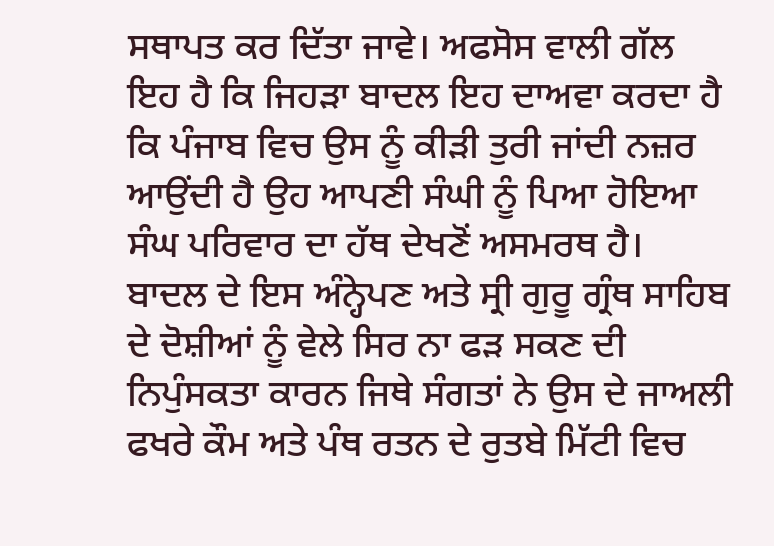ਸਥਾਪਤ ਕਰ ਦਿੱਤਾ ਜਾਵੇ। ਅਫਸੋਸ ਵਾਲੀ ਗੱਲ ਇਹ ਹੈ ਕਿ ਜਿਹੜਾ ਬਾਦਲ ਇਹ ਦਾਅਵਾ ਕਰਦਾ ਹੈ ਕਿ ਪੰਜਾਬ ਵਿਚ ਉਸ ਨੂੰ ਕੀੜੀ ਤੁਰੀ ਜਾਂਦੀ ਨਜ਼ਰ ਆਉਂਦੀ ਹੈ ਉਹ ਆਪਣੀ ਸੰਘੀ ਨੂੰ ਪਿਆ ਹੋਇਆ ਸੰਘ ਪਰਿਵਾਰ ਦਾ ਹੱਥ ਦੇਖਣੋਂ ਅਸਮਰਥ ਹੈ। ਬਾਦਲ ਦੇ ਇਸ ਅੰਨ੍ਹੇਪਣ ਅਤੇ ਸ੍ਰੀ ਗੁਰੂ ਗ੍ਰੰਥ ਸਾਹਿਬ ਦੇ ਦੋਸ਼ੀਆਂ ਨੂੰ ਵੇਲੇ ਸਿਰ ਨਾ ਫੜ ਸਕਣ ਦੀ ਨਿਪੁੰਸਕਤਾ ਕਾਰਨ ਜਿਥੇ ਸੰਗਤਾਂ ਨੇ ਉਸ ਦੇ ਜਾਅਲੀ ਫਖਰੇ ਕੌਮ ਅਤੇ ਪੰਥ ਰਤਨ ਦੇ ਰੁਤਬੇ ਮਿੱਟੀ ਵਿਚ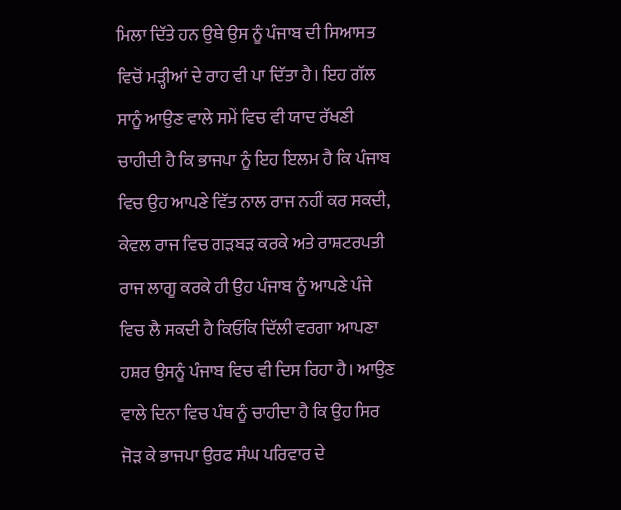ਮਿਲਾ ਦਿੱਤੇ ਹਨ ਉਥੇ ਉਸ ਨੂੰ ਪੰਜਾਬ ਦੀ ਸਿਆਸਤ ਵਿਚੋਂ ਮੜ੍ਹੀਆਂ ਦੇ ਰਾਹ ਵੀ ਪਾ ਦਿੱਤਾ ਹੈ। ਇਹ ਗੱਲ ਸਾਨੂੰ ਆਉਣ ਵਾਲੇ ਸਮੇਂ ਵਿਚ ਵੀ ਯਾਦ ਰੱਖਣੀ ਚਾਹੀਦੀ ਹੈ ਕਿ ਭਾਜਪਾ ਨੂੰ ਇਹ ਇਲਮ ਹੈ ਕਿ ਪੰਜਾਬ ਵਿਚ ਉਹ ਆਪਣੇ ਵਿੱਤ ਨਾਲ ਰਾਜ ਨਹੀਂ ਕਰ ਸਕਦੀ, ਕੇਵਲ ਰਾਜ ਵਿਚ ਗੜਬੜ ਕਰਕੇ ਅਤੇ ਰਾਸ਼ਟਰਪਤੀ ਰਾਜ ਲਾਗੂ ਕਰਕੇ ਹੀ ਉਹ ਪੰਜਾਬ ਨੂੰ ਆਪਣੇ ਪੰਜੇ ਵਿਚ ਲੈ ਸਕਦੀ ਹੈ ਕਿਓਂਕਿ ਦਿੱਲੀ ਵਰਗਾ ਆਪਣਾ ਹਸ਼ਰ ਉਸਨੂੰ ਪੰਜਾਬ ਵਿਚ ਵੀ ਦਿਸ ਰਿਹਾ ਹੈ। ਆਉਣ ਵਾਲੇ ਦਿਨਾ ਵਿਚ ਪੰਥ ਨੂੰ ਚਾਹੀਦਾ ਹੈ ਕਿ ਉਹ ਸਿਰ ਜੋੜ ਕੇ ਭਾਜਪਾ ਉਰਫ ਸੰਘ ਪਰਿਵਾਰ ਦੇ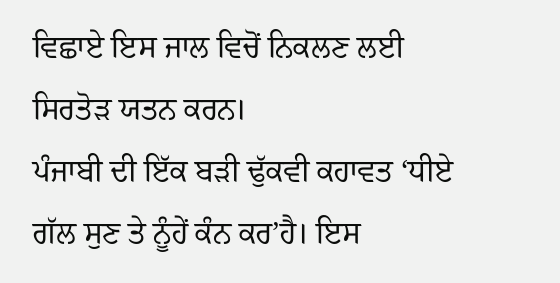ਵਿਛਾਏ ਇਸ ਜਾਲ ਵਿਚੋਂ ਨਿਕਲਣ ਲਈ ਸਿਰਤੋੜ ਯਤਨ ਕਰਨ।
ਪੰਜਾਬੀ ਦੀ ਇੱਕ ਬੜੀ ਢੁੱਕਵੀ ਕਹਾਵਤ ‘ਧੀਏ ਗੱਲ ਸੁਣ ਤੇ ਨੂੰਹੇਂ ਕੰਨ ਕਰ’ਹੈ। ਇਸ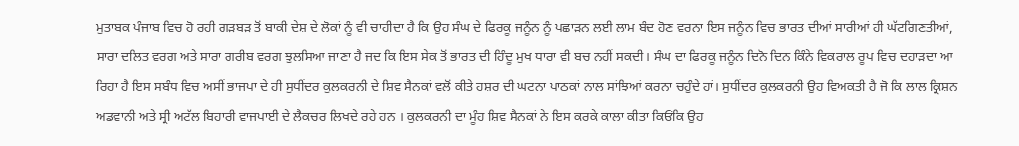ਮੁਤਾਬਕ ਪੰਜਾਬ ਵਿਚ ਹੋ ਰਹੀ ਗੜਬੜ ਤੋਂ ਬਾਕੀ ਦੇਸ਼ ਦੇ ਲੋਕਾਂ ਨੂੰ ਵੀ ਚਾਹੀਦਾ ਹੈ ਕਿ ਉਹ ਸੰਘ ਦੇ ਫਿਰਕੂ ਜਨੂੰਨ ਨੂੰ ਪਛਾੜਨ ਲਈ ਲਾਮ ਬੰਦ ਹੋਣ ਵਰਨਾ ਇਸ ਜਨੂੰਨ ਵਿਚ ਭਾਰਤ ਦੀਆਂ ਸਾਰੀਆਂ ਹੀ ਘੱਟਗਿਣਤੀਆਂ, ਸਾਰਾ ਦਲਿਤ ਵਰਗ ਅਤੇ ਸਾਰਾ ਗਰੀਬ ਵਰਗ ਝੁਲਸਿਆ ਜਾਣਾ ਹੈ ਜਦ ਕਿ ਇਸ ਸੇਕ ਤੋਂ ਭਾਰਤ ਦੀ ਹਿੰਦੂ ਮੁਖ ਧਾਰਾ ਵੀ ਬਚ ਨਹੀਂ ਸਕਦੀ। ਸੰਘ ਦਾ ਫਿਰਕੂ ਜਨੂੰਨ ਦਿਨੋ ਦਿਨ ਕਿੰਨੇ ਵਿਕਰਾਲ ਰੂਪ ਵਿਚ ਦਹਾੜਦਾ ਆ ਰਿਹਾ ਹੈ ਇਸ ਸਬੰਧ ਵਿਚ ਅਸੀਂ ਭਾਜਪਾ ਦੇ ਹੀ ਸੁਧੀਂਦਰ ਕੁਲਕਰਨੀ ਦੇ ਸ਼ਿਵ ਸੈਨਕਾਂ ਵਲੋਂ ਕੀਤੇ ਹਸ਼ਰ ਦੀ ਘਟਨਾ ਪਾਠਕਾਂ ਨਾਲ ਸਾਂਝਿਆਂ ਕਰਨਾ ਚਹੁੰਦੇ ਹਾਂ। ਸੁਧੀਂਦਰ ਕੁਲਕਰਨੀ ਉਹ ਵਿਅਕਤੀ ਹੈ ਜੋ ਕਿ ਲਾਲ ਕ੍ਰਿਸ਼ਨ ਅਡਵਾਨੀ ਅਤੇ ਸ੍ਰੀ ਅਟੱਲ ਬਿਹਾਰੀ ਵਾਜਪਾਈ ਦੇ ਲੈਕਚਰ ਲਿਖਦੇ ਰਹੇ ਹਨ । ਕੁਲਕਰਨੀ ਦਾ ਮੂੰਹ ਸ਼ਿਵ ਸੈਨਕਾਂ ਨੇ ਇਸ ਕਰਕੇ ਕਾਲਾ ਕੀਤਾ ਕਿਓਂਕਿ ਉਹ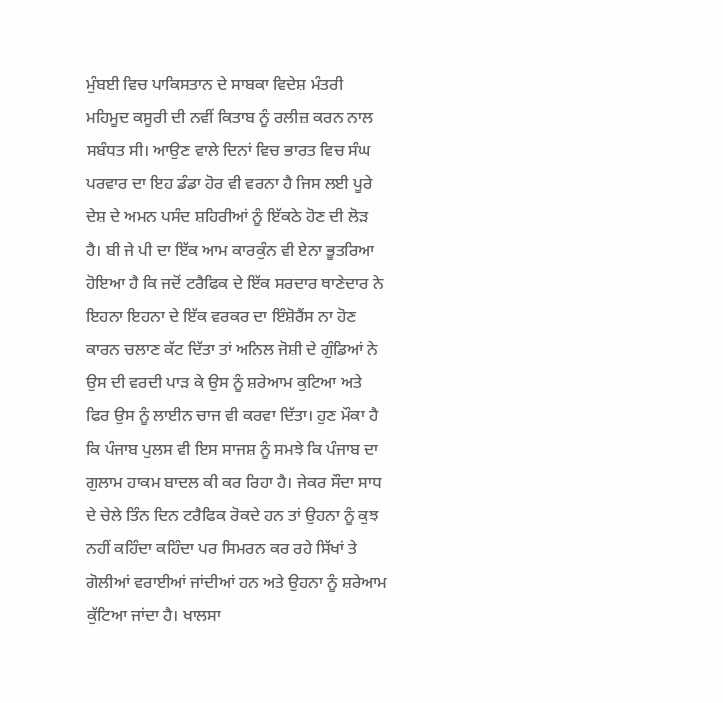ਮੁੰਬਈ ਵਿਚ ਪਾਕਿਸਤਾਨ ਦੇ ਸਾਬਕਾ ਵਿਦੇਸ਼ ਮੰਤਰੀ ਮਹਿਮੂਦ ਕਸੂਰੀ ਦੀ ਨਵੀਂ ਕਿਤਾਬ ਨੂੰ ਰਲੀਜ਼ ਕਰਨ ਨਾਲ ਸਬੰਧਤ ਸੀ। ਆਉਣ ਵਾਲੇ ਦਿਨਾਂ ਵਿਚ ਭਾਰਤ ਵਿਚ ਸੰਘ ਪਰਵਾਰ ਦਾ ਇਹ ਡੰਡਾ ਹੋਰ ਵੀ ਵਰਨਾ ਹੈ ਜਿਸ ਲਈ ਪੂਰੇ ਦੇਸ਼ ਦੇ ਅਮਨ ਪਸੰਦ ਸ਼ਹਿਰੀਆਂ ਨੂੰ ਇੱਕਠੇ ਹੋਣ ਦੀ ਲੋੜ ਹੈ। ਬੀ ਜੇ ਪੀ ਦਾ ਇੱਕ ਆਮ ਕਾਰਕੁੰਨ ਵੀ ਏਨਾ ਭੂਤਰਿਆ ਹੋਇਆ ਹੈ ਕਿ ਜਦੋਂ ਟਰੈਫਿਕ ਦੇ ਇੱਕ ਸਰਦਾਰ ਥਾਣੇਦਾਰ ਨੇ ਇਹਨਾ ਇਹਨਾ ਦੇ ਇੱਕ ਵਰਕਰ ਦਾ ਇੰਸ਼ੋਰੈਂਸ ਨਾ ਹੋਣ ਕਾਰਨ ਚਲਾਣ ਕੱਟ ਦਿੱਤਾ ਤਾਂ ਅਨਿਲ ਜੋਸ਼ੀ ਦੇ ਗੁੰਡਿਆਂ ਨੇ ਉਸ ਦੀ ਵਰਦੀ ਪਾੜ ਕੇ ਉਸ ਨੂੰ ਸ਼ਰੇਆਮ ਕੁਟਿਆ ਅਤੇ ਫਿਰ ਉਸ ਨੂੰ ਲਾਈਨ ਚਾਜ ਵੀ ਕਰਵਾ ਦਿੱਤਾ। ਹੁਣ ਮੌਕਾ ਹੈ ਕਿ ਪੰਜਾਬ ਪੁਲਸ ਵੀ ਇਸ ਸਾਜਸ਼ ਨੂੰ ਸਮਝੇ ਕਿ ਪੰਜਾਬ ਦਾ ਗੁਲਾਮ ਹਾਕਮ ਬਾਦਲ ਕੀ ਕਰ ਰਿਹਾ ਹੈ। ਜੇਕਰ ਸੌਦਾ ਸਾਧ ਦੇ ਚੇਲੇ ਤਿੰਨ ਦਿਨ ਟਰੈਫਿਕ ਰੋਕਦੇ ਹਨ ਤਾਂ ਉਹਨਾ ਨੂੰ ਕੁਝ ਨਹੀਂ ਕਹਿੰਦਾ ਕਹਿੰਦਾ ਪਰ ਸਿਮਰਨ ਕਰ ਰਹੇ ਸਿੱਖਾਂ ਤੇ ਗੋਲੀਆਂ ਵਰਾਈਆਂ ਜਾਂਦੀਆਂ ਹਨ ਅਤੇ ਉਹਨਾ ਨੂੰ ਸ਼ਰੇਆਮ ਕੁੱਟਿਆ ਜਾਂਦਾ ਹੈ। ਖਾਲਸਾ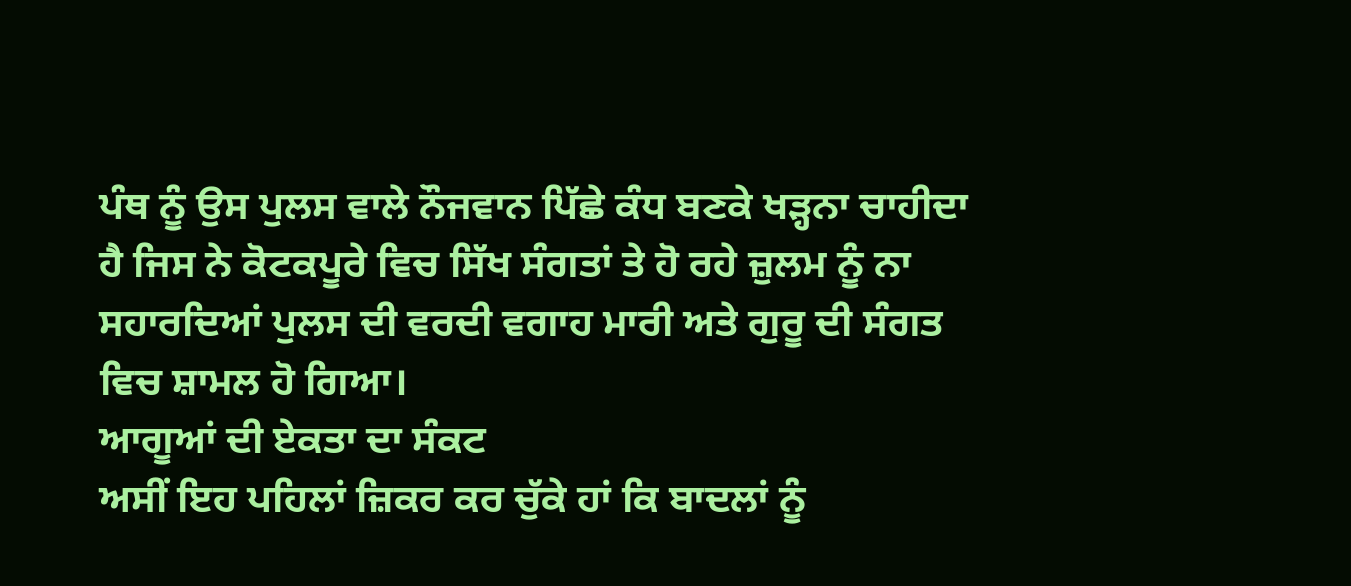ਪੰਥ ਨੂੰ ਉਸ ਪੁਲਸ ਵਾਲੇ ਨੌਜਵਾਨ ਪਿੱਛੇ ਕੰਧ ਬਣਕੇ ਖੜ੍ਹਨਾ ਚਾਹੀਦਾ ਹੈ ਜਿਸ ਨੇ ਕੋਟਕਪੂਰੇ ਵਿਚ ਸਿੱਖ ਸੰਗਤਾਂ ਤੇ ਹੋ ਰਹੇ ਜ਼ੁਲਮ ਨੂੰ ਨਾ ਸਹਾਰਦਿਆਂ ਪੁਲਸ ਦੀ ਵਰਦੀ ਵਗਾਹ ਮਾਰੀ ਅਤੇ ਗੁਰੂ ਦੀ ਸੰਗਤ ਵਿਚ ਸ਼ਾਮਲ ਹੋ ਗਿਆ।
ਆਗੂਆਂ ਦੀ ਏਕਤਾ ਦਾ ਸੰਕਟ
ਅਸੀਂ ਇਹ ਪਹਿਲਾਂ ਜ਼ਿਕਰ ਕਰ ਚੁੱਕੇ ਹਾਂ ਕਿ ਬਾਦਲਾਂ ਨੂੰ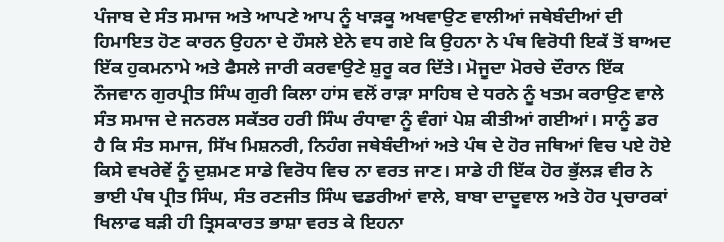ਪੰਜਾਬ ਦੇ ਸੰਤ ਸਮਾਜ ਅਤੇ ਆਪਣੇ ਆਪ ਨੂੰ ਖਾੜਕੂ ਅਖਵਾਉਣ ਵਾਲੀਆਂ ਜਥੇਬੰਦੀਆਂ ਦੀ ਹਿਮਾਇਤ ਹੋਣ ਕਾਰਨ ਉਹਨਾ ਦੇ ਹੌਸਲੇ ਏਨੇ ਵਧ ਗਏ ਕਿ ਉਹਨਾ ਨੇ ਪੰਥ ਵਿਰੋਧੀ ਇਕੱ ਤੋਂ ਬਾਅਦ ਇੱਕ ਹੁਕਮਨਾਮੇ ਅਤੇ ਫੈਸਲੇ ਜਾਰੀ ਕਰਵਾਉਣੇ ਸ਼ੁਰੂ ਕਰ ਦਿੱਤੇ। ਮੋਜੂਦਾ ਮੋਰਚੇ ਦੌਰਾਨ ਇੱਕ ਨੌਜਵਾਨ ਗੁਰਪ੍ਰੀਤ ਸਿੰਘ ਗੁਰੀ ਕਿਲਾ ਹਾਂਸ ਵਲੋਂ ਰਾੜਾ ਸਾਹਿਬ ਦੇ ਧਰਨੇ ਨੂੰ ਖਤਮ ਕਰਾਉਣ ਵਾਲੇ ਸੰਤ ਸਮਾਜ ਦੇ ਜਨਰਲ ਸਕੱਤਰ ਹਰੀ ਸਿੰਘ ਰੰਧਾਵਾ ਨੂੰ ਵੰਗਾਂ ਪੇਸ਼ ਕੀਤੀਆਂ ਗਈਆਂ। ਸਾਨੂੰ ਡਰ ਹੈ ਕਿ ਸੰਤ ਸਮਾਜ, ਸਿੱਖ ਮਿਸ਼ਨਰੀ, ਨਿਹੰਗ ਜਥੇਬੰਦੀਆਂ ਅਤੇ ਪੰਥ ਦੇ ਹੋਰ ਜਥਿਆਂ ਵਿਚ ਪਏ ਹੋਏ ਕਿਸੇ ਵਖਰੇਵੇਂ ਨੂੰ ਦੁਸ਼ਮਣ ਸਾਡੇ ਵਿਰੋਧ ਵਿਚ ਨਾ ਵਰਤ ਜਾਣ। ਸਾਡੇ ਹੀ ਇੱਕ ਹੋਰ ਭੁੱਲੜ ਵੀਰ ਨੇ ਭਾਈ ਪੰਥ ਪ੍ਰੀਤ ਸਿੰਘ, ਸੰਤ ਰਣਜੀਤ ਸਿੰਘ ਢਡਰੀਆਂ ਵਾਲੇ, ਬਾਬਾ ਦਾਦੂਵਾਲ ਅਤੇ ਹੋਰ ਪ੍ਰਚਾਰਕਾਂ ਖਿਲਾਫ ਬੜੀ ਹੀ ਤ੍ਰਿਸਕਾਰਤ ਭਾਸ਼ਾ ਵਰਤ ਕੇ ਇਹਨਾ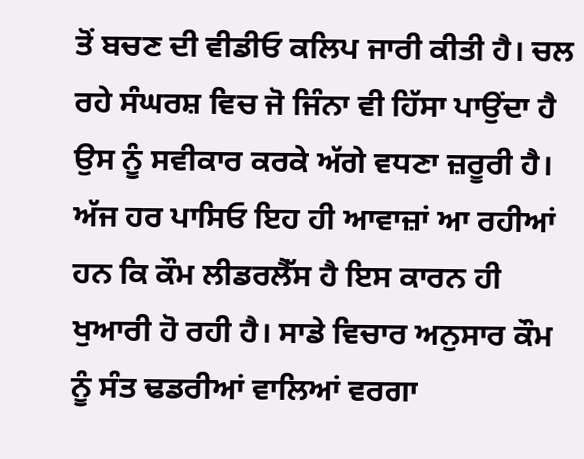ਤੋਂ ਬਚਣ ਦੀ ਵੀਡੀਓ ਕਲਿਪ ਜਾਰੀ ਕੀਤੀ ਹੈ। ਚਲ ਰਹੇ ਸੰਘਰਸ਼ ਵਿਚ ਜੋ ਜਿੰਨਾ ਵੀ ਹਿੱਸਾ ਪਾਉਂਦਾ ਹੈ ਉਸ ਨੂੰ ਸਵੀਕਾਰ ਕਰਕੇ ਅੱਗੇ ਵਧਣਾ ਜ਼ਰੂਰੀ ਹੈ। ਅੱਜ ਹਰ ਪਾਸਿਓ ਇਹ ਹੀ ਆਵਾਜ਼ਾਂ ਆ ਰਹੀਆਂ ਹਨ ਕਿ ਕੌਮ ਲੀਡਰਲੈੱਸ ਹੈ ਇਸ ਕਾਰਨ ਹੀ ਖੁਆਰੀ ਹੋ ਰਹੀ ਹੈ। ਸਾਡੇ ਵਿਚਾਰ ਅਨੁਸਾਰ ਕੌਮ ਨੂੰ ਸੰਤ ਢਡਰੀਆਂ ਵਾਲਿਆਂ ਵਰਗਾ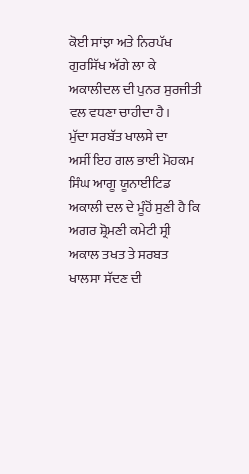ਕੋਈ ਸਾਂਝਾ ਅਤੇ ਨਿਰਪੱਖ ਗੁਰਸਿੱਖ ਅੱਗੇ ਲਾ ਕੇ ਅਕਾਲੀਦਲ ਦੀ ਪੁਨਰ ਸੁਰਜੀਤੀ ਵਲ ਵਧਣਾ ਚਾਹੀਦਾ ਹੈ।
ਮੁੱਦਾ ਸਰਬੱਤ ਖਾਲਸੇ ਦਾ
ਅਸੀਂ ਇਹ ਗਲ ਭਾਈ ਮੋਹਕਮ ਸਿੰਘ ਆਗੂ ਯੂਨਾਈਟਿਡ ਅਕਾਲੀ ਦਲ ਦੇ ਮੂੰਹੋਂ ਸੁਣੀ ਹੈ ਕਿ ਅਗਰ ਸ਼੍ਰੋਮਣੀ ਕਮੇਟੀ ਸ੍ਰੀ ਅਕਾਲ ਤਖਤ ਤੇ ਸਰਬਤ ਖਾਲਸਾ ਸੱਦਣ ਦੀ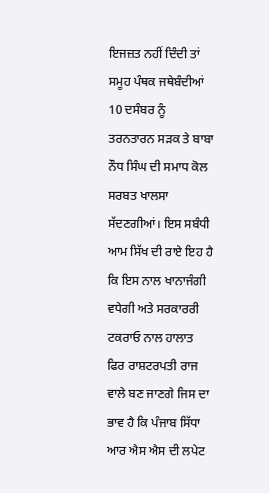ਇਜਜ਼ਤ ਨਹੀਂ ਦਿੰਦੀ ਤਾਂ ਸਮੂਹ ਪੰਥਕ ਜਥੇਬੰਦੀਆਂ 10 ਦਸੰਬਰ ਨੂੰ ਤਰਨਤਾਰਨ ਸੜਕ ਤੇ ਬਾਬਾ ਨੌਧ ਸਿੰਘ ਦੀ ਸਮਾਧ ਕੋਲ ਸਰਬਤ ਖਾਲਸਾ ਸੱਦਣਗੀਆਂ। ਇਸ ਸਬੰਧੀ ਆਮ ਸਿੱਖ ਦੀ ਰਾਏ ਇਹ ਹੈ ਕਿ ਇਸ ਨਾਲ ਖਾਨਾਜੰਗੀ ਵਧੇਗੀ ਅਤੇ ਸਰਕਾਰਰੀ ਟਕਰਾਓ ਨਾਲ ਹਾਲਾਤ ਫਿਰ ਰਾਸ਼ਟਰਪਤੀ ਰਾਜ ਵਾਲੇ ਬਣ ਜਾਣਗੇ ਜਿਸ ਦਾ ਭਾਵ ਹੈ ਕਿ ਪੰਜਾਬ ਸਿੱਧਾ ਆਰ ਐਸ ਐਸ ਦੀ ਲਪੇਟ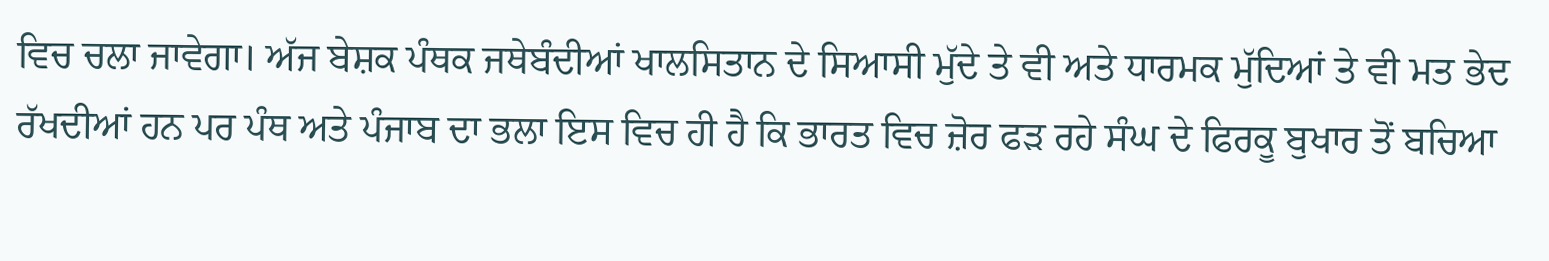ਵਿਚ ਚਲਾ ਜਾਵੇਗਾ। ਅੱਜ ਬੇਸ਼ਕ ਪੰਥਕ ਜਥੇਬੰਦੀਆਂ ਖਾਲਸਿਤਾਨ ਦੇ ਸਿਆਸੀ ਮੁੱਦੇ ਤੇ ਵੀ ਅਤੇ ਧਾਰਮਕ ਮੁੱਦਿਆਂ ਤੇ ਵੀ ਮਤ ਭੇਦ ਰੱਖਦੀਆਂ ਹਨ ਪਰ ਪੰਥ ਅਤੇ ਪੰਜਾਬ ਦਾ ਭਲਾ ਇਸ ਵਿਚ ਹੀ ਹੈ ਕਿ ਭਾਰਤ ਵਿਚ ਜ਼ੋਰ ਫੜ ਰਹੇ ਸੰਘ ਦੇ ਫਿਰਕੂ ਬੁਖਾਰ ਤੋਂ ਬਚਿਆ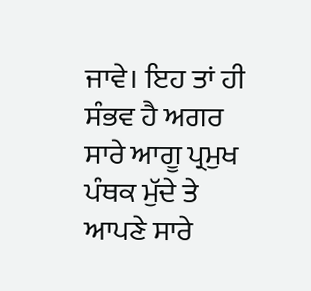ਜਾਵੇ। ਇਹ ਤਾਂ ਹੀ ਸੰਭਵ ਹੈ ਅਗਰ ਸਾਰੇ ਆਗੂ ਪ੍ਰਮੁਖ ਪੰਥਕ ਮੁੱਦੇ ਤੇ ਆਪਣੇ ਸਾਰੇ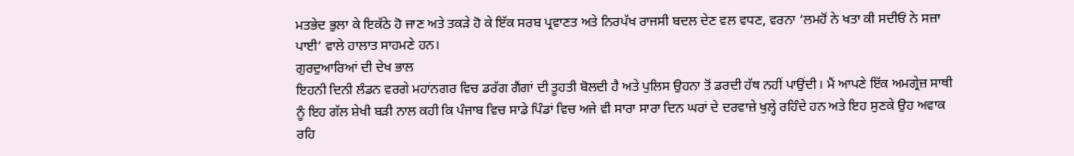ਮਤਭੇਦ ਭੁਲਾ ਕੇ ਇਕੱਠੇ ਹੋ ਜਾਣ ਅਤੇ ਤਕੜੇ ਹੋ ਕੇ ਇੱਕ ਸਰਬ ਪ੍ਰਵਾਣਤ ਅਤੇ ਨਿਰਪੱਖ ਰਾਜਸੀ ਬਦਲ ਦੇਣ ਵਲ ਵਧਣ, ਵਰਨਾ ‘ਲਮਹੋਂ ਨੇ ਖਤਾ ਕੀ ਸਦੀਓਂ ਨੇ ਸਜ਼ਾ ਪਾਈ’ ਵਾਲੇ ਹਾਲਾਤ ਸਾਹਮਣੇ ਹਨ।
ਗੁਰਦੁਆਰਿਆਂ ਦੀ ਦੇਖ ਭਾਲ
ਇਹਨੀ ਦਿਨੀ ਲੰਡਨ ਵਰਗੇ ਮਹਾਂਨਗਰ ਵਿਚ ਡਰੱਗ ਗੈਂਗਾਂ ਦੀ ਤੂਹਤੀ ਬੋਲਦੀ ਹੈ ਅਤੇ ਪੁਲਿਸ ਉਹਨਾ ਤੋਂ ਡਰਦੀ ਹੱਥ ਨਹੀਂ ਪਾਉਂਦੀ। ਮੈਂ ਆਪਣੇ ਇੱਕ ਅਮਗ੍ਰੇਜ਼ ਸਾਥੀ ਨੂੰ ਇਹ ਗੱਲ ਸ਼ੇਖੀ ਬੜੀ ਨਾਲ ਕਹੀ ਕਿ ਪੰਜਾਬ ਵਿਚ ਸਾਡੇ ਪਿੰਡਾਂ ਵਿਚ ਅਜੇ ਵੀ ਸਾਰਾ ਸਾਰਾ ਦਿਨ ਘਰਾਂ ਦੇ ਦਰਵਾਜ਼ੇ ਖੁਲ੍ਹੇ ਰਹਿੰਦੇ ਹਨ ਅਤੇ ਇਹ ਸੁਣਕੇ ਉਹ ਅਵਾਕ ਰਹਿ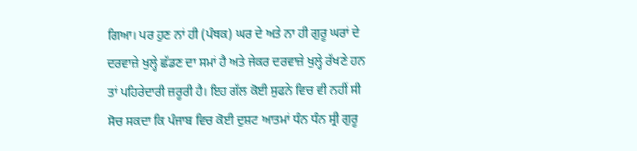ਗਿਆ। ਪਰ ਹੁਣ ਨਾਂ ਹੀ (ਪੰਥਕ) ਘਰ ਦੇ ਅਤੇ ਨਾ ਹੀ ਗੁਰੂ ਘਰਾਂ ਦੇ ਦਰਵਾਜ਼ੇ ਖੁਲ੍ਹੇ ਛੱਡਣ ਦਾ ਸਮਾਂ ਹੈ ਅਤੇ ਜੇਕਰ ਦਰਵਾਜ਼ੇ ਖੁਲ੍ਹੇ ਰੱਖਣੇ ਹਨ ਤਾਂ ਪਹਿਰੇਦਾਰੀ ਜ਼ਰੂਰੀ ਹੈ। ਇਹ ਗੱਲ ਕੋਈ ਸੁਫਨੇ ਵਿਚ ਵੀ ਨਹੀਂ ਸੀ ਸੋਚ ਸਕਦਾ ਕਿ ਪੰਜਾਬ ਵਿਚ ਕੋਈ ਦੁਸ਼ਟ ਆਤਮਾਂ ਧੰਨ ਧੰਨ ਸ੍ਰੀ ਗੁਰੂ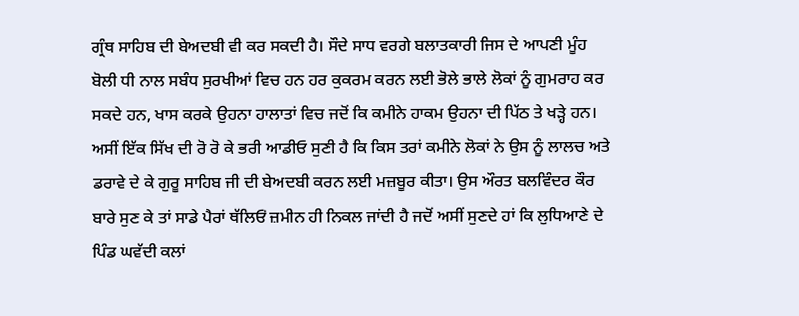ਗ੍ਰੰਥ ਸਾਹਿਬ ਦੀ ਬੇਅਦਬੀ ਵੀ ਕਰ ਸਕਦੀ ਹੈ। ਸੌਦੇ ਸਾਧ ਵਰਗੇ ਬਲਾਤਕਾਰੀ ਜਿਸ ਦੇ ਆਪਣੀ ਮੂੰਹ ਬੋਲੀ ਧੀ ਨਾਲ ਸਬੰਧ ਸੁਰਖੀਆਂ ਵਿਚ ਹਨ ਹਰ ਕੁਕਰਮ ਕਰਨ ਲਈ ਭੋਲੇ ਭਾਲੇ ਲੋਕਾਂ ਨੂੰ ਗੁਮਰਾਹ ਕਰ ਸਕਦੇ ਹਨ, ਖਾਸ ਕਰਕੇ ਉਹਨਾ ਹਾਲਾਤਾਂ ਵਿਚ ਜਦੋਂ ਕਿ ਕਮੀਨੇ ਹਾਕਮ ਉਹਨਾ ਦੀ ਪਿੱਠ ਤੇ ਖੜ੍ਹੇ ਹਨ। ਅਸੀਂ ਇੱਕ ਸਿੱਖ ਦੀ ਰੋ ਰੋ ਕੇ ਭਰੀ ਆਡੀਓ ਸੁਣੀ ਹੈ ਕਿ ਕਿਸ ਤਰਾਂ ਕਮੀਨੇ ਲੋਕਾਂ ਨੇ ਉਸ ਨੂੰ ਲਾਲਚ ਅਤੇ ਡਰਾਵੇ ਦੇ ਕੇ ਗੁਰੂ ਸਾਹਿਬ ਜੀ ਦੀ ਬੇਅਦਬੀ ਕਰਨ ਲਈ ਮਜ਼ਬੂਰ ਕੀਤਾ। ਉਸ ਔਰਤ ਬਲਵਿੰਦਰ ਕੌਰ ਬਾਰੇ ਸੁਣ ਕੇ ਤਾਂ ਸਾਡੇ ਪੈਰਾਂ ਥੱਲਿਓਂ ਜ਼ਮੀਨ ਹੀ ਨਿਕਲ ਜਾਂਦੀ ਹੈ ਜਦੋਂ ਅਸੀਂ ਸੁਣਦੇ ਹਾਂ ਕਿ ਲੁਧਿਆਣੇ ਦੇ ਪਿੰਡ ਘਵੱਦੀ ਕਲਾਂ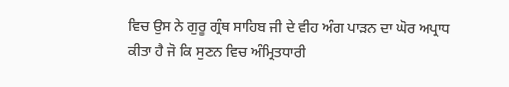ਵਿਚ ਉਸ ਨੇ ਗੁਰੂ ਗ੍ਰੰਥ ਸਾਹਿਬ ਜੀ ਦੇ ਵੀਹ ਅੰਗ ਪਾੜਨ ਦਾ ਘੋਰ ਅਪ੍ਰਾਧ ਕੀਤਾ ਹੈ ਜੋ ਕਿ ਸੁਣਨ ਵਿਚ ਅੰਮ੍ਰਿਤਧਾਰੀ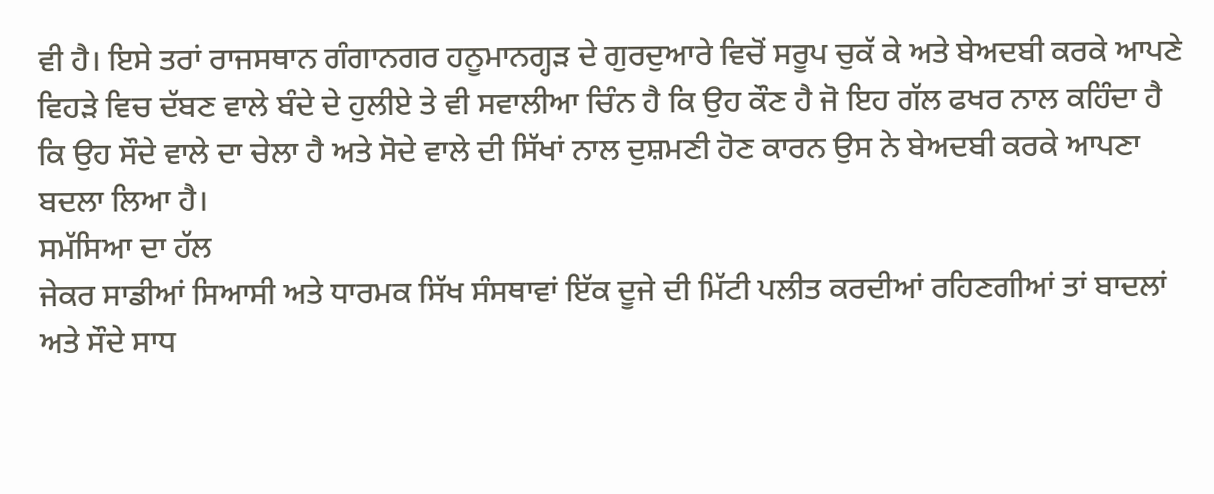ਵੀ ਹੈ। ਇਸੇ ਤਰਾਂ ਰਾਜਸਥਾਨ ਗੰਗਾਨਗਰ ਹਨੂਮਾਨਗ੍ਹੜ ਦੇ ਗੁਰਦੁਆਰੇ ਵਿਚੋਂ ਸਰੂਪ ਚੁਕੱ ਕੇ ਅਤੇ ਬੇਅਦਬੀ ਕਰਕੇ ਆਪਣੇ ਵਿਹੜੇ ਵਿਚ ਦੱਬਣ ਵਾਲੇ ਬੰਦੇ ਦੇ ਹੁਲੀਏ ਤੇ ਵੀ ਸਵਾਲੀਆ ਚਿੰਨ ਹੈ ਕਿ ਉਹ ਕੌਣ ਹੈ ਜੋ ਇਹ ਗੱਲ ਫਖਰ ਨਾਲ ਕਹਿੰਦਾ ਹੈ ਕਿ ਉਹ ਸੌਦੇ ਵਾਲੇ ਦਾ ਚੇਲਾ ਹੈ ਅਤੇ ਸੋਦੇ ਵਾਲੇ ਦੀ ਸਿੱਖਾਂ ਨਾਲ ਦੁਸ਼ਮਣੀ ਹੋਣ ਕਾਰਨ ਉਸ ਨੇ ਬੇਅਦਬੀ ਕਰਕੇ ਆਪਣਾ ਬਦਲਾ ਲਿਆ ਹੈ।
ਸਮੱਸਿਆ ਦਾ ਹੱਲ
ਜੇਕਰ ਸਾਡੀਆਂ ਸਿਆਸੀ ਅਤੇ ਧਾਰਮਕ ਸਿੱਖ ਸੰਸਥਾਵਾਂ ਇੱਕ ਦੂਜੇ ਦੀ ਮਿੱਟੀ ਪਲੀਤ ਕਰਦੀਆਂ ਰਹਿਣਗੀਆਂ ਤਾਂ ਬਾਦਲਾਂ ਅਤੇ ਸੌਦੇ ਸਾਧ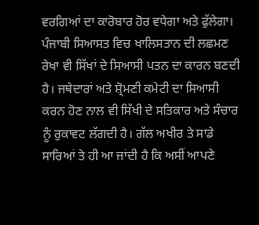ਵਰਗਿਆਂ ਦਾ ਕਾਰੋਬਾਰ ਹੋਰ ਵਧੇਗਾ ਅਤੇ ਫੁੱਲੇਗਾ। ਪੰਜਾਬੀ ਸਿਆਸਤ ਵਿਚ ਖਾਲਿਸਤਾਨ ਦੀ ਲਛਮਣ ਰੇਖਾ ਵੀ ਸਿੱਖਾਂ ਦੇ ਸਿਆਸੀ ਪਤਨ ਦਾ ਕਾਰਨ ਬਣਦੀ ਹੈ। ਜਥੇਦਾਰਾਂ ਅਤੇ ਸ਼੍ਰੋਮਣੀ ਕਮੇਟੀ ਦਾ ਸਿਆਸੀ ਕਰਨ ਹੋਣ ਨਾਲ ਵੀ ਸਿੱਖੀ ਦੇ ਸਤਿਕਾਰ ਅਤੇ ਸੰਚਾਰ ਨੂੰ ਰੁਕਾਵਟ ਲੱਗਦੀ ਹੈ। ਗੱਲ ਅਖੀਰ ਤੇ ਸਾਡੇ ਸਾਰਿਆਂ ਤੇ ਹੀ ਆ ਜਾਂਦੀ ਹੈ ਕਿ ਅਸੀਂ ਆਪਣੇ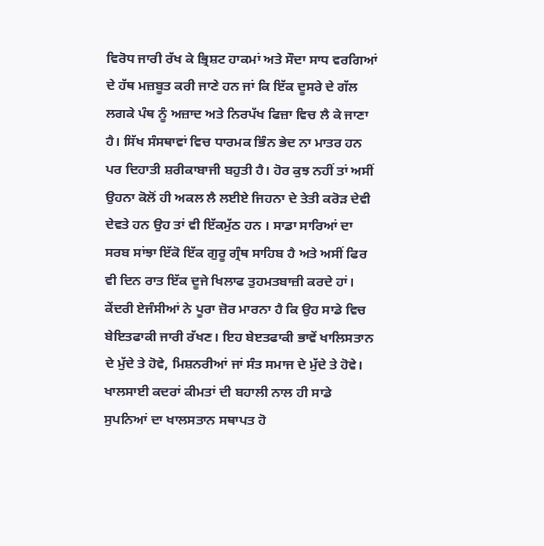ਵਿਰੋਧ ਜਾਰੀ ਰੱਖ ਕੇ ਭ੍ਰਿਸ਼ਟ ਹਾਕਮਾਂ ਅਤੇ ਸੌਦਾ ਸਾਧ ਵਰਗਿਆਂ ਦੇ ਹੱਥ ਮਜ਼ਬੂਤ ਕਰੀ ਜਾਣੇ ਹਨ ਜਾਂ ਕਿ ਇੱਕ ਦੂਸਰੇ ਦੇ ਗੱਲ ਲਗਕੇ ਪੰਥ ਨੂੰ ਅਜ਼ਾਦ ਅਤੇ ਨਿਰਪੱਖ ਫਿਜ਼ਾ ਵਿਚ ਲੈ ਕੇ ਜਾਣਾ ਹੈ। ਸਿੱਖ ਸੰਸਥਾਵਾਂ ਵਿਚ ਧਾਰਮਕ ਭਿੰਨ ਭੇਦ ਨਾ ਮਾਤਰ ਹਨ ਪਰ ਦਿਹਾਤੀ ਸ਼ਰੀਕਾਬਾਜੀ ਬਹੁਤੀ ਹੈ। ਹੋਰ ਕੁਝ ਨਹੀਂ ਤਾਂ ਅਸੀਂ ਉਹਨਾ ਕੋਲੋਂ ਹੀ ਅਕਲ ਲੈ ਲਈਏ ਜਿਹਨਾ ਦੇ ਤੇਤੀ ਕਰੋੜ ਦੇਵੀ ਦੇਵਤੇ ਹਨ ਉਹ ਤਾਂ ਵੀ ਇੱਕਮੁੱਠ ਹਨ । ਸਾਡਾ ਸਾਰਿਆਂ ਦਾ ਸਰਬ ਸਾਂਝਾ ਇੱਕੋ ਇੱਕ ਗੁਰੂ ਗ੍ਰੰਥ ਸਾਹਿਬ ਹੈ ਅਤੇ ਅਸੀਂ ਫਿਰ ਵੀ ਦਿਨ ਰਾਤ ਇੱਕ ਦੂਜੇ ਖਿਲਾਫ ਤੁਹਮਤਬਾਜ਼ੀ ਕਰਦੇ ਹਾਂ। ਕੇਂਦਰੀ ਏਜੰਸੀਆਂ ਨੇ ਪੂਰਾ ਜ਼ੋਰ ਮਾਰਨਾ ਹੈ ਕਿ ਉਹ ਸਾਡੇ ਵਿਚ ਬੇਇਤਫਾਕੀ ਜਾਰੀ ਰੱਖਣ। ਇਹ ਬੇੲਤਫਾਕੀ ਭਾਵੇਂ ਖਾਲਿਸਤਾਨ ਦੇ ਮੁੱਦੇ ਤੇ ਹੋਵੇ, ਮਿਸ਼ਨਰੀਆਂ ਜਾਂ ਸੰਤ ਸਮਾਜ ਦੇ ਮੁੱਦੇ ਤੇ ਹੋਵੇ। ਖਾਲਸਾਈ ਕਦਰਾਂ ਕੀਮਤਾਂ ਦੀ ਬਹਾਲੀ ਨਾਲ ਹੀ ਸਾਡੇ ਸੁਪਨਿਆਂ ਦਾ ਖਾਲਸਤਾਨ ਸਥਾਪਤ ਹੋ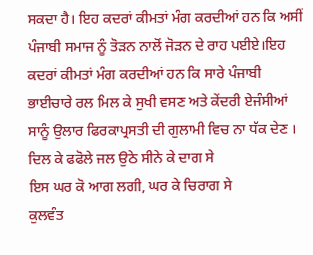ਸਕਦਾ ਹੈ। ਇਹ ਕਦਰਾਂ ਕੀਮਤਾਂ ਮੰਗ ਕਰਦੀਆਂ ਹਨ ਕਿ ਅਸੀਂ ਪੰਜਾਬੀ ਸਮਾਜ ਨੂੰ ਤੋੜਨ ਨਾਲੋਂ ਜੋੜਨ ਦੇ ਰਾਹ ਪਈਏ।ਇਹ ਕਦਰਾਂ ਕੀਮਤਾਂ ਮੰਗ ਕਰਦੀਆਂ ਹਨ ਕਿ ਸਾਰੇ ਪੰਜਾਬੀ ਭਾਈਚਾਰੇ ਰਲ ਮਿਲ ਕੇ ਸੁਖੀ ਵਸਣ ਅਤੇ ਕੇਂਦਰੀ ਏਜੰਸੀਆਂ ਸਾਨੂੰ ਉਲਾਰ ਫਿਰਕਾਪ੍ਰਸਤੀ ਦੀ ਗੁਲਾਮੀ ਵਿਚ ਨਾ ਧੱਕ ਦੇਣ ।
ਦਿਲ ਕੇ ਫਫੋਲੇ ਜਲ ਉਠੇ ਸੀਨੇ ਕੇ ਦਾਗ ਸੇ
ਇਸ ਘਰ ਕੋ ਆਗ ਲਗੀ, ਘਰ ਕੇ ਚਿਰਾਗ ਸੇ
ਕੁਲਵੰਤ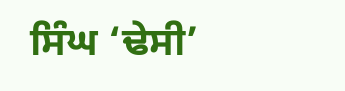ਸਿੰਘ ‘ਢੇਸੀ’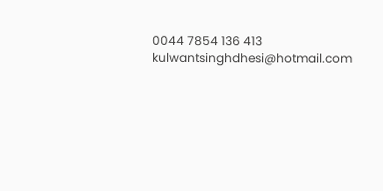0044 7854 136 413
kulwantsinghdhesi@hotmail.com